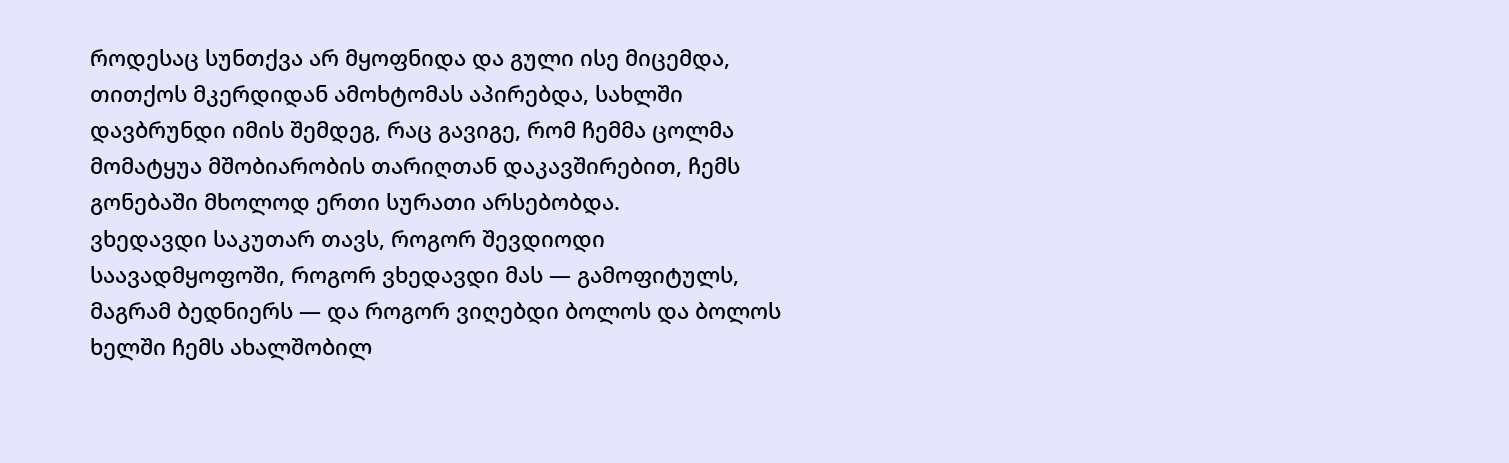როდესაც სუნთქვა არ მყოფნიდა და გული ისე მიცემდა, თითქოს მკერდიდან ამოხტომას აპირებდა, სახლში დავბრუნდი იმის შემდეგ, რაც გავიგე, რომ ჩემმა ცოლმა მომატყუა მშობიარობის თარიღთან დაკავშირებით, ჩემს გონებაში მხოლოდ ერთი სურათი არსებობდა.
ვხედავდი საკუთარ თავს, როგორ შევდიოდი საავადმყოფოში, როგორ ვხედავდი მას — გამოფიტულს, მაგრამ ბედნიერს — და როგორ ვიღებდი ბოლოს და ბოლოს ხელში ჩემს ახალშობილ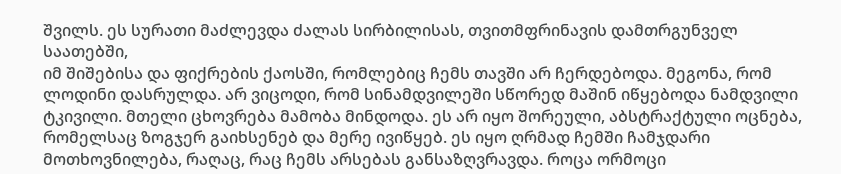შვილს. ეს სურათი მაძლევდა ძალას სირბილისას, თვითმფრინავის დამთრგუნველ საათებში,
იმ შიშებისა და ფიქრების ქაოსში, რომლებიც ჩემს თავში არ ჩერდებოდა. მეგონა, რომ ლოდინი დასრულდა. არ ვიცოდი, რომ სინამდვილეში სწორედ მაშინ იწყებოდა ნამდვილი ტკივილი. მთელი ცხოვრება მამობა მინდოდა. ეს არ იყო შორეული, აბსტრაქტული ოცნება,
რომელსაც ზოგჯერ გაიხსენებ და მერე ივიწყებ. ეს იყო ღრმად ჩემში ჩამჯდარი მოთხოვნილება, რაღაც, რაც ჩემს არსებას განსაზღვრავდა. როცა ორმოცი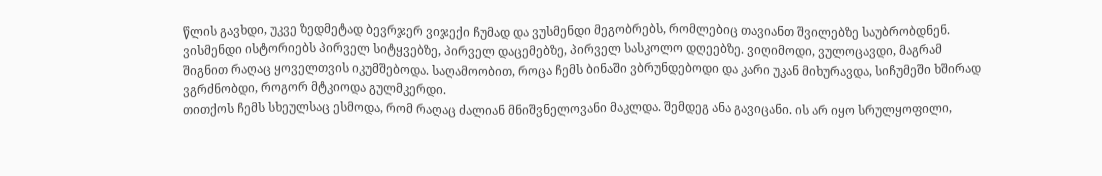წლის გავხდი, უკვე ზედმეტად ბევრჯერ ვიჯექი ჩუმად და ვუსმენდი მეგობრებს, რომლებიც თავიანთ შვილებზე საუბრობდნენ.
ვისმენდი ისტორიებს პირველ სიტყვებზე, პირველ დაცემებზე, პირველ სასკოლო დღეებზე. ვიღიმოდი, ვულოცავდი, მაგრამ შიგნით რაღაც ყოველთვის იკუმშებოდა. საღამოობით, როცა ჩემს ბინაში ვბრუნდებოდი და კარი უკან მიხურავდა, სიჩუმეში ხშირად ვგრძნობდი, როგორ მტკიოდა გულმკერდი.
თითქოს ჩემს სხეულსაც ესმოდა, რომ რაღაც ძალიან მნიშვნელოვანი მაკლდა. შემდეგ ანა გავიცანი. ის არ იყო სრულყოფილი,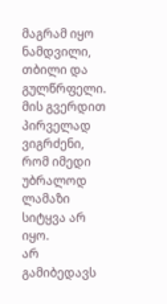მაგრამ იყო ნამდვილი, თბილი და გულწრფელი. მის გვერდით პირველად ვიგრძენი, რომ იმედი უბრალოდ ლამაზი სიტყვა არ იყო.
არ გამიბედავს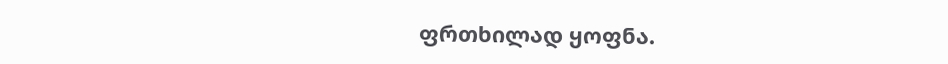ფრთხილად ყოფნა.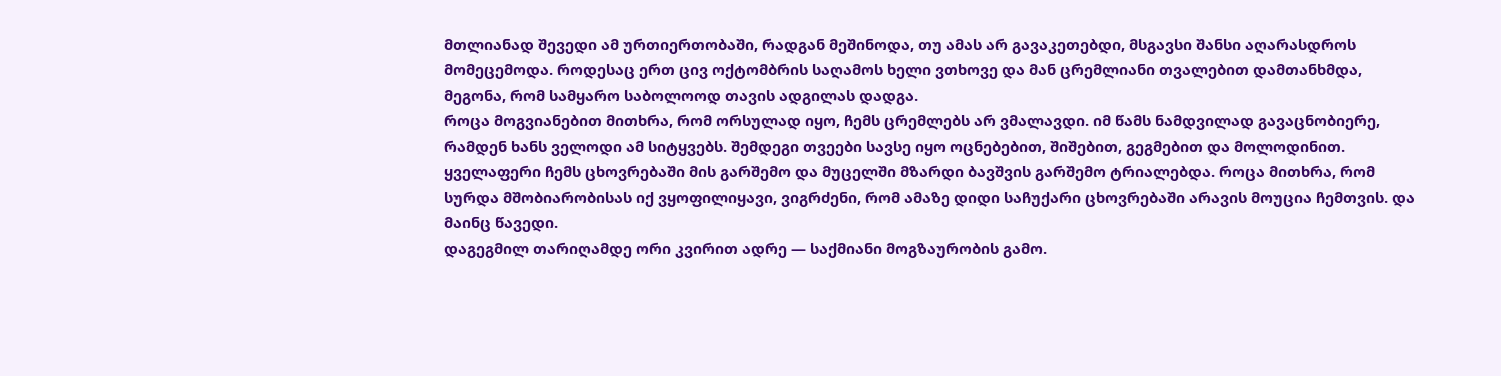მთლიანად შევედი ამ ურთიერთობაში, რადგან მეშინოდა, თუ ამას არ გავაკეთებდი, მსგავსი შანსი აღარასდროს მომეცემოდა. როდესაც ერთ ცივ ოქტომბრის საღამოს ხელი ვთხოვე და მან ცრემლიანი თვალებით დამთანხმდა, მეგონა, რომ სამყარო საბოლოოდ თავის ადგილას დადგა.
როცა მოგვიანებით მითხრა, რომ ორსულად იყო, ჩემს ცრემლებს არ ვმალავდი. იმ წამს ნამდვილად გავაცნობიერე, რამდენ ხანს ველოდი ამ სიტყვებს. შემდეგი თვეები სავსე იყო ოცნებებით, შიშებით, გეგმებით და მოლოდინით.
ყველაფერი ჩემს ცხოვრებაში მის გარშემო და მუცელში მზარდი ბავშვის გარშემო ტრიალებდა. როცა მითხრა, რომ სურდა მშობიარობისას იქ ვყოფილიყავი, ვიგრძენი, რომ ამაზე დიდი საჩუქარი ცხოვრებაში არავის მოუცია ჩემთვის. და მაინც წავედი.
დაგეგმილ თარიღამდე ორი კვირით ადრე — საქმიანი მოგზაურობის გამო.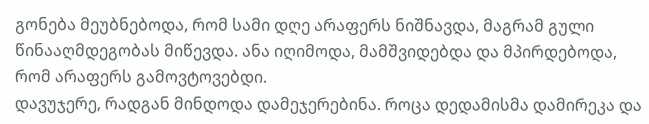გონება მეუბნებოდა, რომ სამი დღე არაფერს ნიშნავდა, მაგრამ გული წინააღმდეგობას მიწევდა. ანა იღიმოდა, მამშვიდებდა და მპირდებოდა, რომ არაფერს გამოვტოვებდი.
დავუჯერე, რადგან მინდოდა დამეჯერებინა. როცა დედამისმა დამირეკა და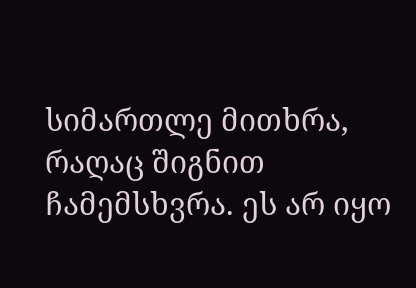სიმართლე მითხრა, რაღაც შიგნით ჩამემსხვრა. ეს არ იყო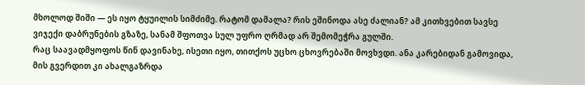მხოლოდ შიში — ეს იყო ტყუილის სიმძიმე. რატომ დამალა? რის ეშინოდა ასე ძალიან? ამ კითხვებით სავსე ვიჯექი დაბრუნების გზაზე, სანამ შფოთვა სულ უფრო ღრმად არ შემომეჭრა გულში.
რაც საავადმყოფოს წინ დავინახე, ისეთი იყო, თითქოს უცხო ცხოვრებაში მოვხვდი. ანა კარებიდან გამოვიდა, მის გვერდით კი ახალგაზრდა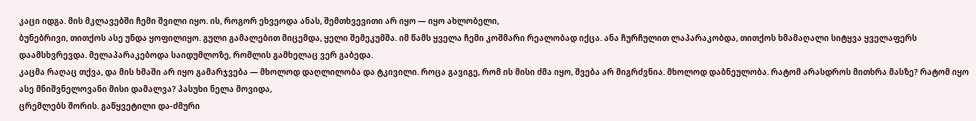კაცი იდგა. მის მკლავებში ჩემი შვილი იყო. ის, როგორ ეხვეოდა ანას, შემთხვევითი არ იყო — იყო ახლობელი,
ბუნებრივი, თითქოს ასე უნდა ყოფილიყო. გული გამალებით მიცემდა, ყელი შემეკუმშა. იმ წამს ყველა ჩემი კოშმარი რეალობად იქცა. ანა ჩურჩულით ლაპარაკობდა, თითქოს ხმამაღალი სიტყვა ყველაფერს დაამსხვრევდა. მელაპარაკებოდა საიდუმლოზე, რომლის გამხელაც ვერ გაბედა.
კაცმა რაღაც თქვა, და მის ხმაში არ იყო გამარჯვება — მხოლოდ დაღლილობა და ტკივილი. როცა გავიგე, რომ ის მისი ძმა იყო, შვება არ მიგრძვნია. მხოლოდ დაბნეულობა. რატომ არასდროს მითხრა მასზე? რატომ იყო ასე მნიშვნელოვანი მისი დამალვა? პასუხი ნელა მოვიდა,
ცრემლებს შორის. გაწყვეტილი და-ძმური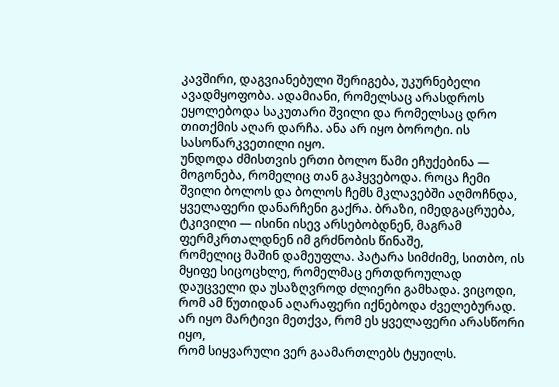კავშირი, დაგვიანებული შერიგება, უკურნებელი ავადმყოფობა. ადამიანი, რომელსაც არასდროს ეყოლებოდა საკუთარი შვილი და რომელსაც დრო თითქმის აღარ დარჩა. ანა არ იყო ბოროტი. ის სასოწარკვეთილი იყო.
უნდოდა ძმისთვის ერთი ბოლო წამი ეჩუქებინა — მოგონება, რომელიც თან გაჰყვებოდა. როცა ჩემი შვილი ბოლოს და ბოლოს ჩემს მკლავებში აღმოჩნდა, ყველაფერი დანარჩენი გაქრა. ბრაზი, იმედგაცრუება, ტკივილი — ისინი ისევ არსებობდნენ, მაგრამ ფერმკრთალდნენ იმ გრძნობის წინაშე,
რომელიც მაშინ დამეუფლა. პატარა სიმძიმე, სითბო, ის მყიფე სიცოცხლე, რომელმაც ერთდროულად დაუცველი და უსაზღვროდ ძლიერი გამხადა. ვიცოდი, რომ ამ წუთიდან აღარაფერი იქნებოდა ძველებურად. არ იყო მარტივი მეთქვა, რომ ეს ყველაფერი არასწორი იყო,
რომ სიყვარული ვერ გაამართლებს ტყუილს.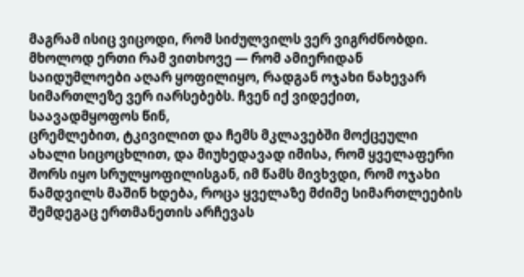მაგრამ ისიც ვიცოდი, რომ სიძულვილს ვერ ვიგრძნობდი. მხოლოდ ერთი რამ ვითხოვე — რომ ამიერიდან საიდუმლოები აღარ ყოფილიყო, რადგან ოჯახი ნახევარ სიმართლეზე ვერ იარსებებს. ჩვენ იქ ვიდექით, საავადმყოფოს წინ,
ცრემლებით, ტკივილით და ჩემს მკლავებში მოქცეული ახალი სიცოცხლით, და მიუხედავად იმისა, რომ ყველაფერი შორს იყო სრულყოფილისგან, იმ წამს მივხვდი, რომ ოჯახი ნამდვილს მაშინ ხდება, როცა ყველაზე მძიმე სიმართლეების შემდეგაც ერთმანეთის არჩევას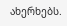ახერხებს.